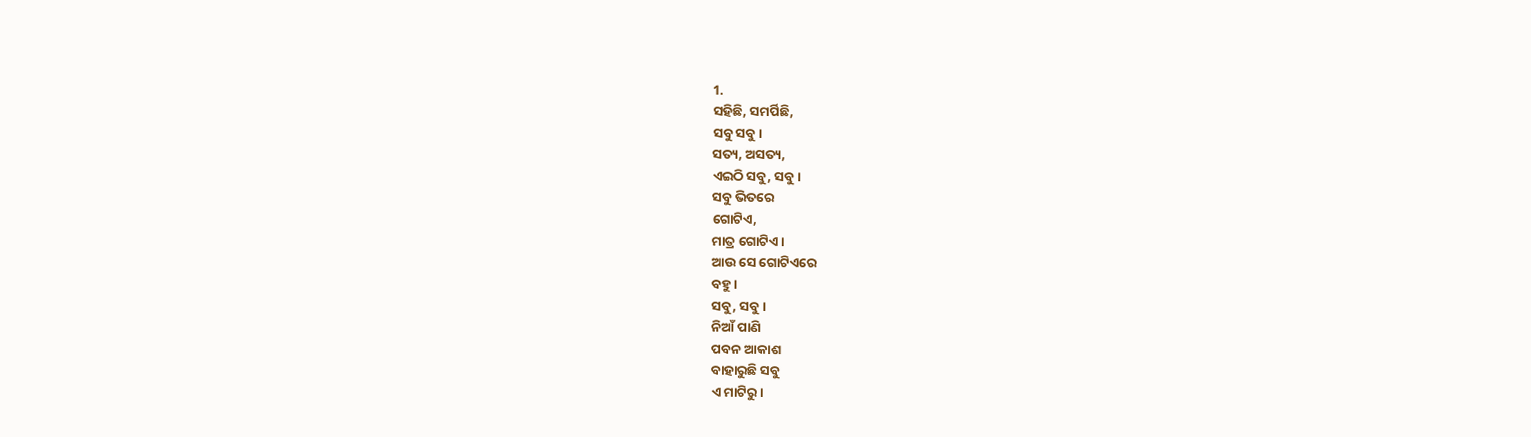1.
ସହିଛି, ସମର୍ପିଛି,
ସବୁ ସବୁ।
ସତ୍ୟ, ଅସତ୍ୟ,
ଏଇଠି ସବୁ, ସବୁ।
ସବୁ ଭିତରେ
ଗୋଟିଏ,
ମାତ୍ର ଗୋଟିଏ।
ଆଉ ସେ ଗୋଟିଏରେ
ବହୁ।
ସବୁ, ସବୁ।
ନିଆଁ ପାଣି
ପବନ ଆକାଶ
ବାହାରୁଛି ସବୁ
ଏ ମାଟିରୁ।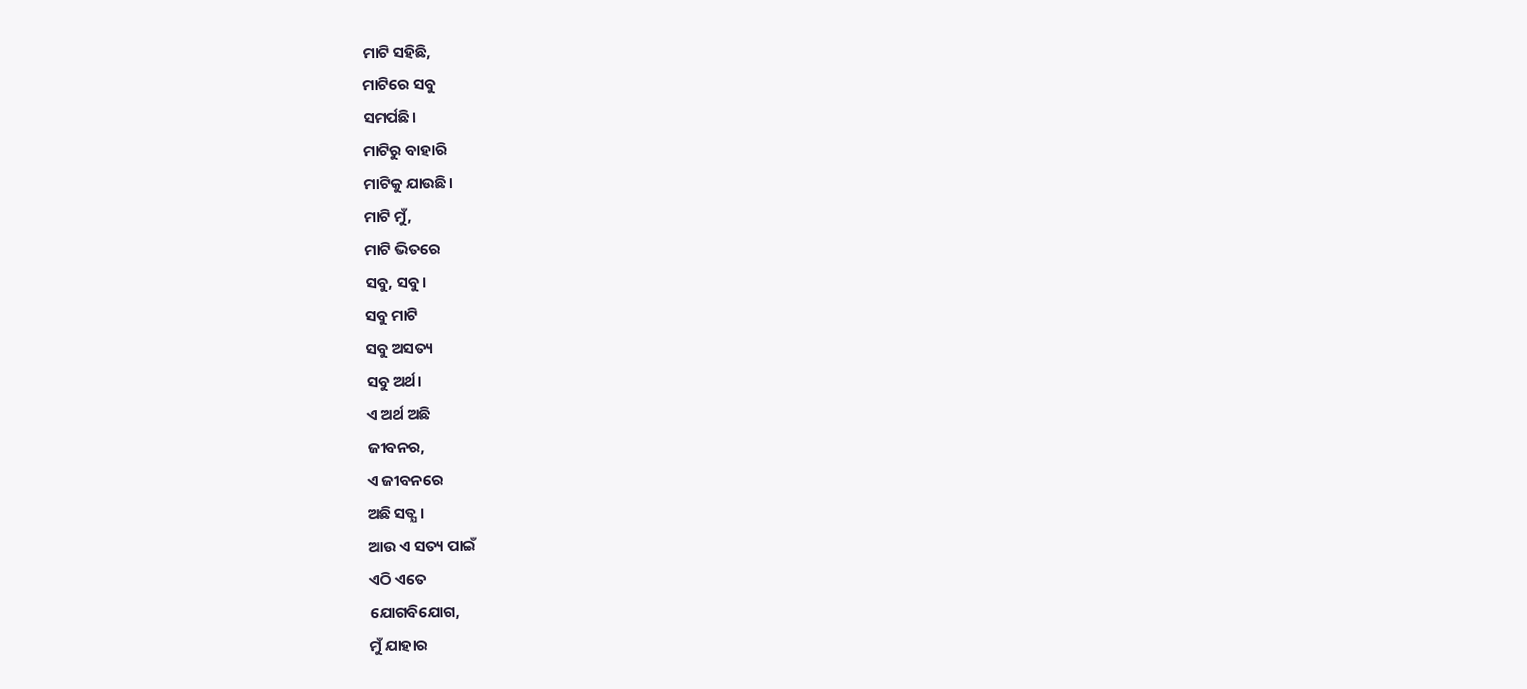ମାଟି ସହିଛି,
ମାଟିରେ ସବୁ
ସମର୍ପଛି।
ମାଟିରୁ ବାହାରି
ମାଟିକୁ ଯାଉଛି।
ମାଟି ମୁଁ,
ମାଟି ଭିତରେ
ସବୁ, ସବୁ।
ସବୁ ମାଟି
ସବୁ ଅସତ୍ୟ
ସବୁ ଅର୍ଥ।
ଏ ଅର୍ଥ ଅଛି
ଜୀବନର,
ଏ ଜୀବନରେ
ଅଛି ସତ୍ଯ ।
ଆଉ ଏ ସତ୍ୟ ପାଇଁ
ଏଠି ଏତେ
ଯୋଗବିଯୋଗ,
ମୁଁ ଯାହାର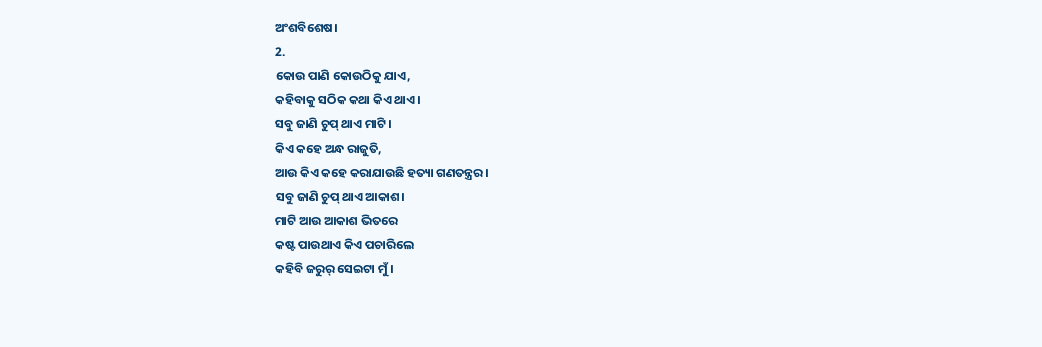ଅଂଶବିଶେଷ।
2.
କୋଉ ପାଣି କୋଉଠିକୁ ଯାଏ,
କହିବାକୁ ସଠିକ କଥା କିଏ ଥାଏ।
ସବୁ ଜାଣି ଚୁପ୍ ଥାଏ ମାଟି।
କିଏ କହେ ଅନ୍ଧ ରାଜୁତି,
ଆଉ କିଏ କହେ କରାଯାଉଛି ହତ୍ୟା ଗଣତନ୍ତ୍ରର।
ସବୁ ଜାଣି ଚୁପ୍ ଥାଏ ଆକାଶ।
ମାଟି ଆଉ ଆକାଶ ଭିତରେ
କଷ୍ଟ ପାଉଥାଏ କିଏ ପଚାରିଲେ
କହିବି ଜରୁର୍ ସେଇଟା ମୁଁ।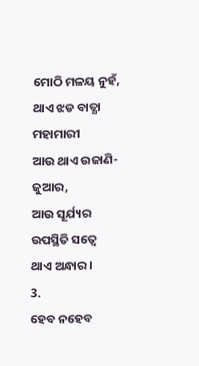ମୋଠି ମଳୟ ନୁହଁ,
ଥାଏ ଝଡ ବାତ୍ଯା ମହାମାରୀ
ଆଉ ଥାଏ ଉଜାଣି-ଜୁଆର,
ଆଉ ସୂର୍ଯ୍ୟର ଉପସ୍ଥିତି ସତ୍ୱେ
ଥାଏ ଅନ୍ଧାର।
3.
ହେବ ନହେବ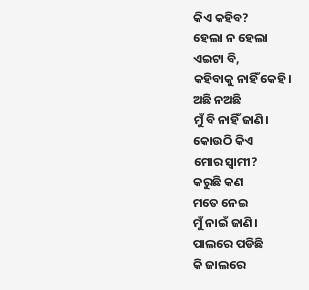କିଏ କହିବ?
ହେଲା ନ ହେଲା
ଏଇଟା ବି,
କହିବାକୁ ନାହିଁ କେହି।
ଅଛି ନଅଛି
ମୁଁ ବି ନାହିଁ ଜାଣି।
କୋଉଠି କିଏ
ମୋର ସ୍ୱାମୀ?
କରୁଛି କଣ
ମତେ ନେଇ
ମୁଁ ନାଇଁ ଜାଣି।
ପାଲରେ ପଡିଛି
କି ଜାଲରେ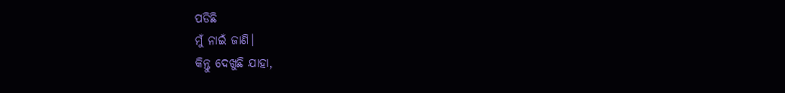ପଡିଛି
ମୁଁ ନାଇଁ ଜାଣି।
କିନ୍ତୁ ଦେଖୁଛି ଯାହା,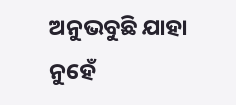ଅନୁଭବୁଛି ଯାହା
ନୁହେଁ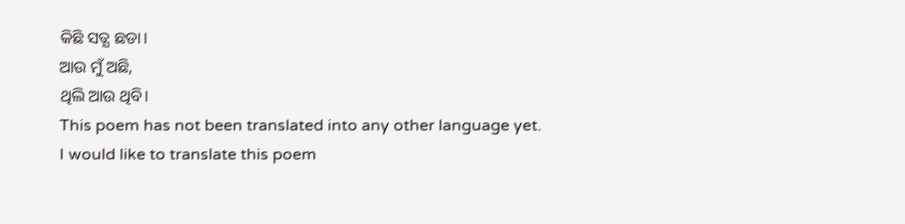କିଛି ସତ୍ଯ ଛଡା।
ଆଉ ମୁଁ ଅଛି,
ଥିଲି ଆଉ ଥିବି।
This poem has not been translated into any other language yet.
I would like to translate this poem